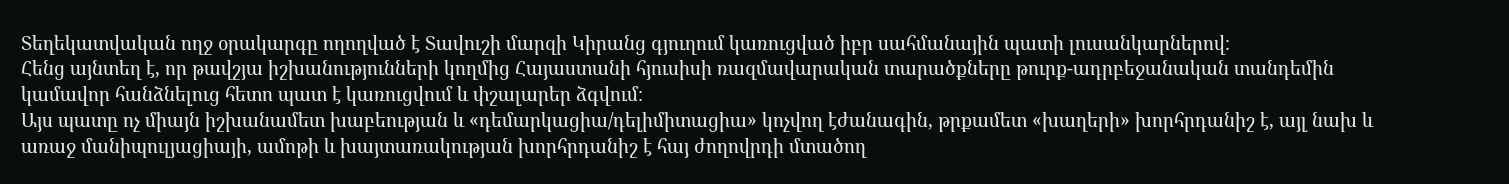Տեղեկատվական ողջ օրակարգը ողողված է Տավուշի մարզի Կիրանց գյուղում կառուցված իբր սահմանային պատի լուսանկարներով։
Հենց այնտեղ է, որ թավշյա իշխանությունների կողմից Հայաստանի հյուսիսի ռազմավարական տարածքները թուրք-ադրբեջանական տանդեմին կամավոր հանձնելուց հետո պատ է կառուցվում և փշալարեր ձգվում։
Այս պատը ոչ միայն իշխանամետ խաբեության և «դեմարկացիա/դելիմիտացիա» կոչվող էժանագին, թրքամետ «խաղերի» խորհրդանիշ է, այլ նախ և առաջ մանիպուլյացիայի, ամոթի և խայտառակության խորհրդանիշ է հայ ժողովրդի մտածող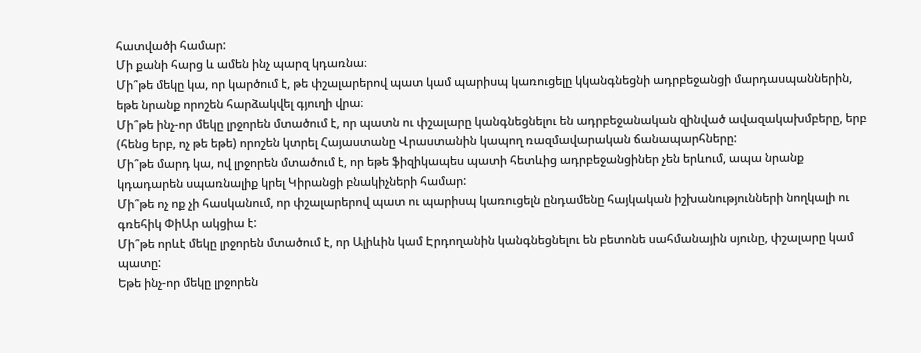հատվածի համար:
Մի քանի հարց և ամեն ինչ պարզ կդառնա։
Մի՞թե մեկը կա, որ կարծում է, թե փշալարերով պատ կամ պարիսպ կառուցելը կկանգնեցնի ադրբեջանցի մարդասպաններին, եթե նրանք որոշեն հարձակվել գյուղի վրա։
Մի՞թե ինչ-որ մեկը լրջորեն մտածում է, որ պատն ու փշալարը կանգնեցնելու են ադրբեջանական զինված ավազակախմբերը, երբ (հենց երբ, ոչ թե եթե) որոշեն կտրել Հայաստանը Վրաստանին կապող ռազմավարական ճանապարհները:
Մի՞թե մարդ կա, ով լրջորեն մտածում է, որ եթե ֆիզիկապես պատի հետևից ադրբեջանցիներ չեն երևում, ապա նրանք կդադարեն սպառնալիք կրել Կիրանցի բնակիչների համար:
Մի՞թե ոչ ոք չի հասկանում, որ փշալարերով պատ ու պարիսպ կառուցելն ընդամենը հայկական իշխանությունների նողկալի ու գռեհիկ ՓիԱր ակցիա է:
Մի՞թե որևէ մեկը լրջորեն մտածում է, որ Ալիևին կամ Էրդողանին կանգնեցնելու են բետոնե սահմանային սյունը, փշալարը կամ պատը:
Եթե ինչ-որ մեկը լրջորեն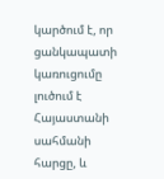կարծում է, որ ցանկապատի կառուցումը լուծում է Հայաստանի սահմանի հարցը, և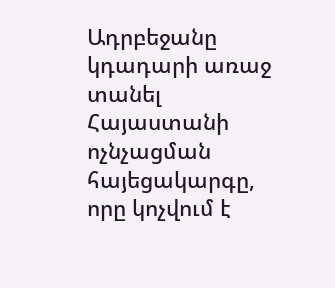Ադրբեջանը կդադարի առաջ տանել Հայաստանի ոչնչացման հայեցակարգը, որը կոչվում է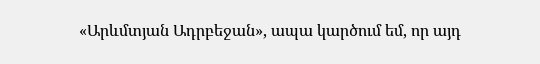«Արևմտյան Ադրբեջան», ապա կարծում եմ, որ այդ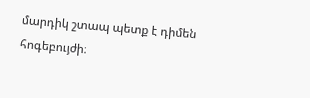մարդիկ շտապ պետք է դիմեն հոգեբույժի։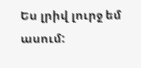Ես լրիվ լուրջ եմ ասում: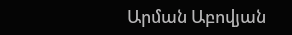Արման Աբովյան